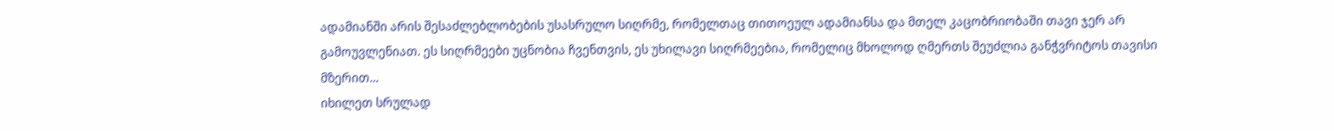ადამიანში არის შესაძლებლობების უსასრულო სიღრმე, რომელთაც თითოეულ ადამიანსა და მთელ კაცობრიობაში თავი ჯერ არ გამოუვლენიათ. ეს სიღრმეები უცნობია ჩვენთვის, ეს უხილავი სიღრმეებია, რომელიც მხოლოდ ღმერთს შეუძლია განჭვრიტოს თავისი მზერით...
იხილეთ სრულად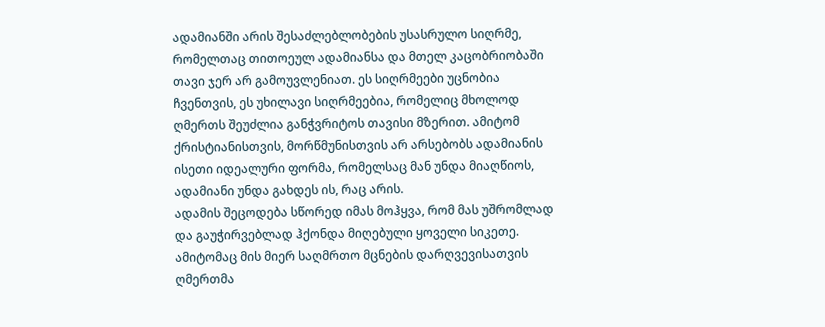ადამიანში არის შესაძლებლობების უსასრულო სიღრმე, რომელთაც თითოეულ ადამიანსა და მთელ კაცობრიობაში თავი ჯერ არ გამოუვლენიათ. ეს სიღრმეები უცნობია ჩვენთვის, ეს უხილავი სიღრმეებია, რომელიც მხოლოდ ღმერთს შეუძლია განჭვრიტოს თავისი მზერით. ამიტომ ქრისტიანისთვის, მორწმუნისთვის არ არსებობს ადამიანის ისეთი იდეალური ფორმა, რომელსაც მან უნდა მიაღწიოს, ადამიანი უნდა გახდეს ის, რაც არის.
ადამის შეცოდება სწორედ იმას მოჰყვა, რომ მას უშრომლად და გაუჭირვებლად ჰქონდა მიღებული ყოველი სიკეთე. ამიტომაც მის მიერ საღმრთო მცნების დარღვევისათვის ღმერთმა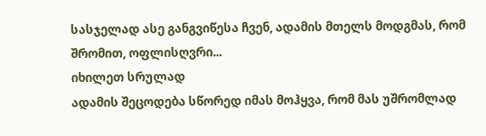სასჯელად ასე განგვიწესა ჩვენ, ადამის მთელს მოდგმას, რომ შრომით, ოფლისღვრი...
იხილეთ სრულად
ადამის შეცოდება სწორედ იმას მოჰყვა, რომ მას უშრომლად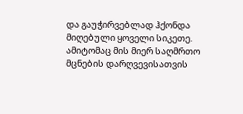და გაუჭირვებლად ჰქონდა მიღებული ყოველი სიკეთე. ამიტომაც მის მიერ საღმრთო მცნების დარღვევისათვის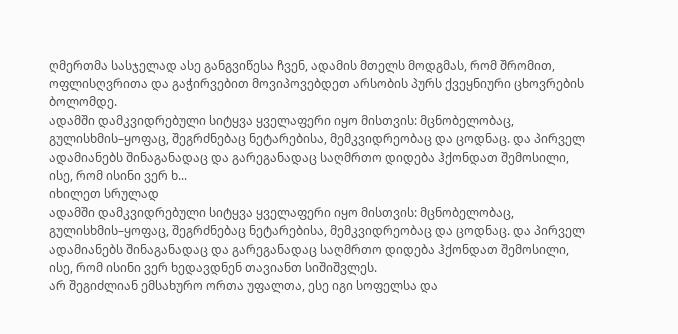ღმერთმა სასჯელად ასე განგვიწესა ჩვენ, ადამის მთელს მოდგმას, რომ შრომით, ოფლისღვრითა და გაჭირვებით მოვიპოვებდეთ არსობის პურს ქვეყნიური ცხოვრების ბოლომდე.
ადამში დამკვიდრებული სიტყვა ყველაფერი იყო მისთვის: მცნობელობაც, გულისხმის–ყოფაც, შეგრძნებაც ნეტარებისა, მემკვიდრეობაც და ცოდნაც. და პირველ ადამიანებს შინაგანადაც და გარეგანადაც საღმრთო დიდება ჰქონდათ შემოსილი, ისე, რომ ისინი ვერ ხ...
იხილეთ სრულად
ადამში დამკვიდრებული სიტყვა ყველაფერი იყო მისთვის: მცნობელობაც, გულისხმის–ყოფაც, შეგრძნებაც ნეტარებისა, მემკვიდრეობაც და ცოდნაც. და პირველ ადამიანებს შინაგანადაც და გარეგანადაც საღმრთო დიდება ჰქონდათ შემოსილი, ისე, რომ ისინი ვერ ხედავდნენ თავიანთ სიშიშვლეს.
არ შეგიძლიან ემსახურო ორთა უფალთა, ესე იგი სოფელსა და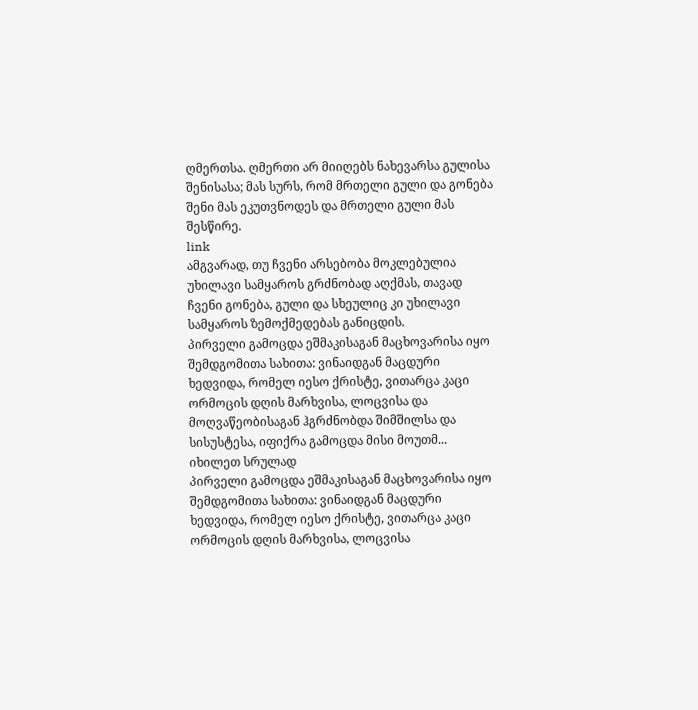ღმერთსა. ღმერთი არ მიიღებს ნახევარსა გულისა შენისასა; მას სურს, რომ მრთელი გული და გონება შენი მას ეკუთვნოდეს და მრთელი გული მას შესწირე.
link
ამგვარად, თუ ჩვენი არსებობა მოკლებულია უხილავი სამყაროს გრძნობად აღქმას, თავად ჩვენი გონება, გული და სხეულიც კი უხილავი სამყაროს ზემოქმედებას განიცდის.
პირველი გამოცდა ეშმაკისაგან მაცხოვარისა იყო შემდგომითა სახითა: ვინაიდგან მაცდური ხედვიდა, რომელ იესო ქრისტე, ვითარცა კაცი ორმოცის დღის მარხვისა, ლოცვისა და მოღვაწეობისაგან ჰგრძნობდა შიმშილსა და სისუსტესა, იფიქრა გამოცდა მისი მოუთმ...
იხილეთ სრულად
პირველი გამოცდა ეშმაკისაგან მაცხოვარისა იყო შემდგომითა სახითა: ვინაიდგან მაცდური ხედვიდა, რომელ იესო ქრისტე, ვითარცა კაცი ორმოცის დღის მარხვისა, ლოცვისა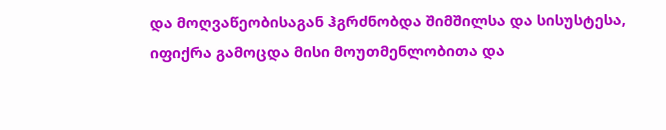და მოღვაწეობისაგან ჰგრძნობდა შიმშილსა და სისუსტესა, იფიქრა გამოცდა მისი მოუთმენლობითა და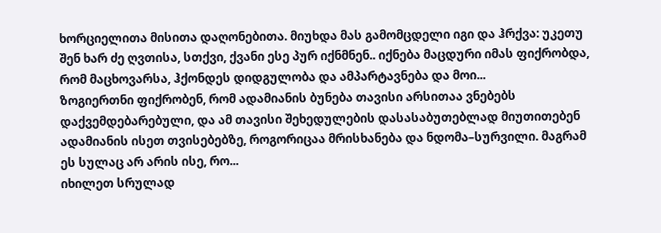ხორციელითა მისითა დაღონებითა. მიუხდა მას გამომცდელი იგი და ჰრქვა: უკეთუ შენ ხარ ძე ღვთისა, სთქვი, ქვანი ესე პურ იქნმნენ.. იქნება მაცდური იმას ფიქრობდა, რომ მაცხოვარსა, ჰქონდეს დიდგულობა და ამპარტავნება და მოი...
ზოგიერთნი ფიქრობენ, რომ ადამიანის ბუნება თავისი არსითაა ვნებებს დაქვემდებარებული, და ამ თავისი შეხედულების დასასაბუთებლად მიუთითებენ ადამიანის ისეთ თვისებებზე, როგორიცაა მრისხანება და ნდომა–სურვილი. მაგრამ ეს სულაც არ არის ისე, რო...
იხილეთ სრულად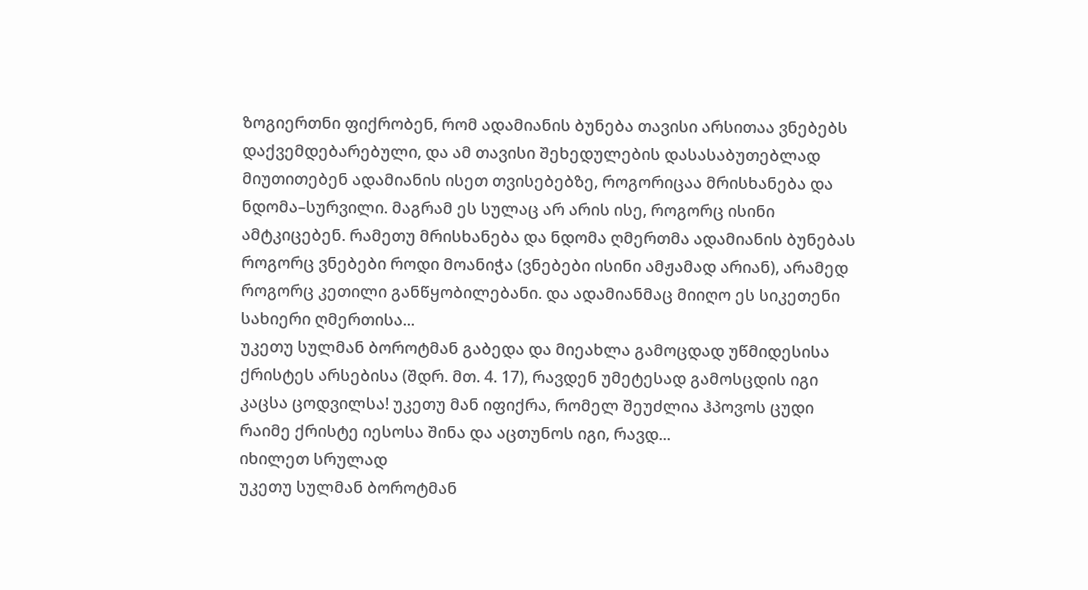ზოგიერთნი ფიქრობენ, რომ ადამიანის ბუნება თავისი არსითაა ვნებებს დაქვემდებარებული, და ამ თავისი შეხედულების დასასაბუთებლად მიუთითებენ ადამიანის ისეთ თვისებებზე, როგორიცაა მრისხანება და ნდომა–სურვილი. მაგრამ ეს სულაც არ არის ისე, როგორც ისინი ამტკიცებენ. რამეთუ მრისხანება და ნდომა ღმერთმა ადამიანის ბუნებას როგორც ვნებები როდი მოანიჭა (ვნებები ისინი ამჟამად არიან), არამედ როგორც კეთილი განწყობილებანი. და ადამიანმაც მიიღო ეს სიკეთენი სახიერი ღმერთისა...
უკეთუ სულმან ბოროტმან გაბედა და მიეახლა გამოცდად უწმიდესისა ქრისტეს არსებისა (შდრ. მთ. 4. 17), რავდენ უმეტესად გამოსცდის იგი კაცსა ცოდვილსა! უკეთუ მან იფიქრა, რომელ შეუძლია ჰპოვოს ცუდი რაიმე ქრისტე იესოსა შინა და აცთუნოს იგი, რავდ...
იხილეთ სრულად
უკეთუ სულმან ბოროტმან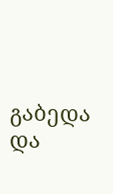გაბედა და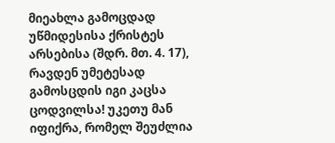მიეახლა გამოცდად უწმიდესისა ქრისტეს არსებისა (შდრ. მთ. 4. 17), რავდენ უმეტესად გამოსცდის იგი კაცსა ცოდვილსა! უკეთუ მან იფიქრა, რომელ შეუძლია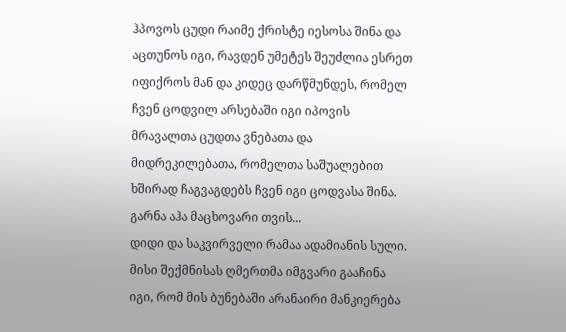ჰპოვოს ცუდი რაიმე ქრისტე იესოსა შინა და აცთუნოს იგი, რავდენ უმეტეს შეუძლია ესრეთ იფიქროს მან და კიდეც დარწმუნდეს, რომელ ჩვენ ცოდვილ არსებაში იგი იპოვის მრავალთა ცუდთა ვნებათა და მიდრეკილებათა, რომელთა საშუალებით ხშირად ჩაგვაგდებს ჩვენ იგი ცოდვასა შინა. გარნა აჰა მაცხოვარი თვის...
დიდი და საკვირველი რამაა ადამიანის სული. მისი შექმნისას ღმერთმა იმგვარი გააჩინა იგი, რომ მის ბუნებაში არანაირი მანკიერება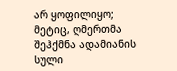არ ყოფილიყო; მეტიც, ღმერთმა შეჰქმნა ადამიანის სული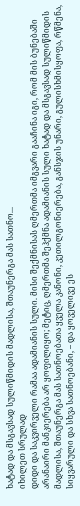ხატად და მსგავსად სულიწმიდის მადლისა, შთაუნერგა მას სათნო...
იხილეთ სრულად
დიდი და საკვირველი რამაა ადამიანის სული. მისი შექმნისას ღმერთმა იმგვარი გააჩინა იგი, რომ მის ბუნებაში არანაირი მანკიერება არ ყოფილიყო; მეტიც, ღმერთმა შეჰქმნა ადამიანის სული ხატად და მსგავსად სულიწმიდის მადლისა, შთაუნერგა მას სათნოებათა ყველა კანონი, კეთილგონიერება, განსჯის უნარი, გულისხმისყოფა, რწმენა, სიყვარული და სხვა სათნოებანი, – და ყოველივე ეს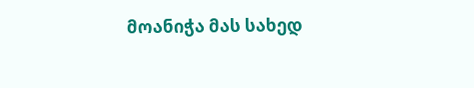მოანიჭა მას სახედ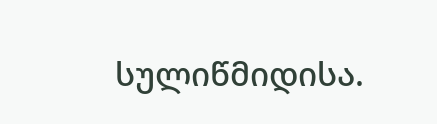სულიწმიდისა.